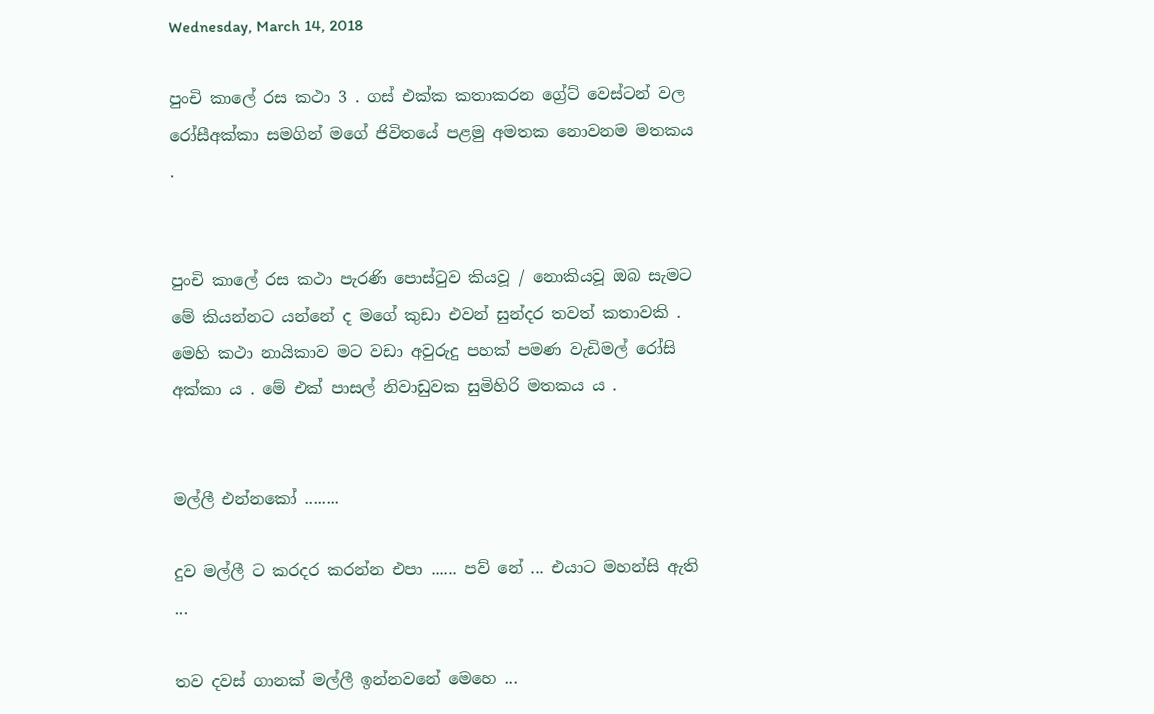Wednesday, March 14, 2018

පුංචි කාලේ රස කථා 3 . ගස් එක්ක කතාකරන ග්‍රේට් වෙස්ටන් වල රෝසීඅක්කා සමගින් මගේ ජිවිතයේ පළමු අමතක නොවනම මතකය .


පුංචි කාලේ රස කථා පැරණි පොස්ටුව කියවූ / නොකියවූ ඔබ සැමට මේ කියන්නට යන්නේ ද මගේ කුඩා එවන් සුන්දර තවත් කතාවකි . මෙහි කථා නායිකාව මට වඩා අවුරුදු පහක් පමණ වැඩිමල් රෝසි අක්කා ය . මේ එක් පාසල් නිවාඩුවක සුමිහිරි මතකය ය .


මල්ලී එන්නකෝ ........

දුව මල්ලී ට කරදර කරන්න එපා ...... පව් නේ ... එයාට මහන්සි ඇති ...

තව දවස් ගානක් මල්ලී ඉන්නවනේ මෙහෙ ...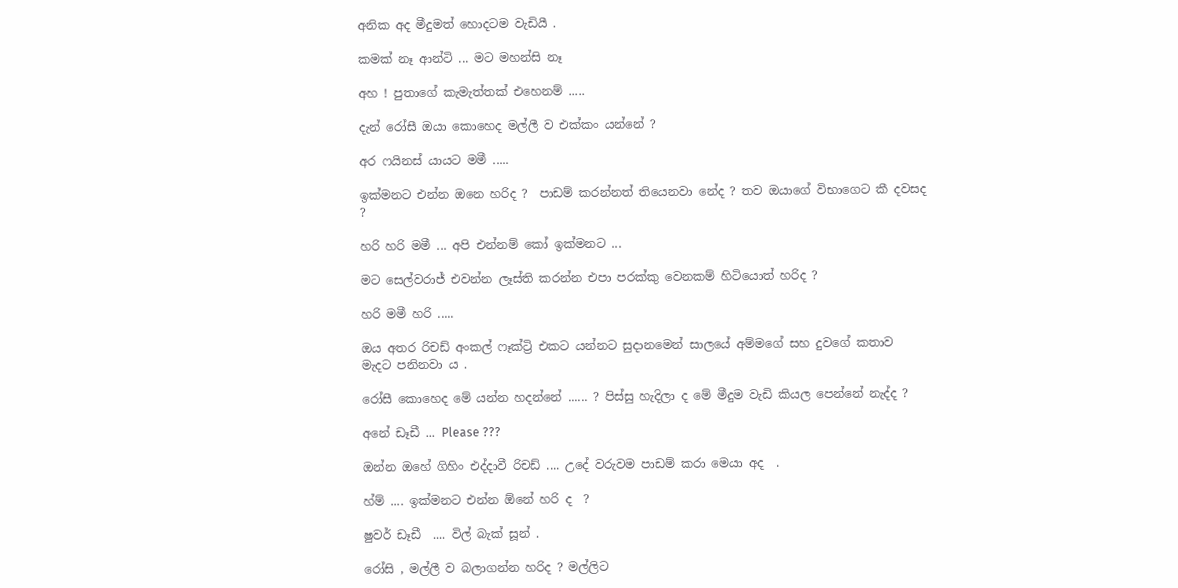අනික අද මීදුමත් හොදටම වැඩියී .

කමක් නෑ ආන්ටි ... මට මහන්සි නෑ

අහ ! පුතාගේ කැමැත්තක් එහෙනම් .....

දැන් රෝසී ඔයා කොහෙද මල්ලී ව එක්කං යන්නේ ?

අර ෆයිනස් යායට මමී .....

ඉක්මනට එන්න ඔනෙ හරිද ?  පාඩම් කරන්නත් තියෙනවා නේද ? තව ඔයාගේ විභාගෙට කී දවසද ?

හරි හරි මමී ... අපි එන්නම් කෝ ඉක්මනට ...

මට සෙල්වරාජ් එවන්න ලෑස්ති කරන්න එපා පරක්කු වෙනකම් හිටියොත් හරිද ?

හරි මමී හරි .....

ඔය අතර රිචඩ් අංකල් ෆෑක්ට්‍රි එකට යන්නට සුදානමෙන් සාලයේ අම්මගේ සහ දුවගේ කතාව මැදට පනිනවා ය .

රෝසී කොහෙද මේ යන්න හදන්නේ ...... ? පිස්සු හැදිලා ද මේ මීදුම වැඩි කියල පෙන්නේ නැද්ද ?

අනේ ඩෑඩී ... Please ???

ඔන්න ඔහේ ගිහිං එද්දාවී රිචඩ් .... උදේ වරුවම පාඩම් කරා මෙයා අද  .

හ්ම් .... ඉක්මනට එන්න ඕනේ හරි ද  ?

ෂුවර් ඩෑඩී  .... විල් බැක් සූන් .

රෝසි , මල්ලී ව බලාගන්න හරිද ? මල්ලිට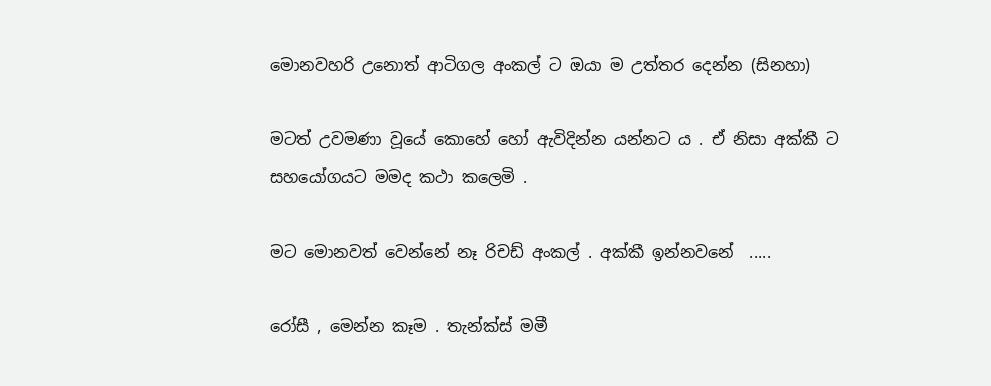මොනවහරි උනොත් ආටිගල අංකල් ට ඔයා ම උත්තර දෙන්න (සිනහා)

මටත් උවමණා වූයේ කොහේ හෝ ඇවිදින්න යන්නට ය . ඒ නිසා අක්කී ට සහයෝගයට මමද කථා කලෙමි .

මට මොනවත් වෙන්නේ නෑ රිචඩ් අංකල් . අක්කී ඉන්නවනේ  .....

රෝසී , මෙන්න කෑම . තැන්ක්ස් මමී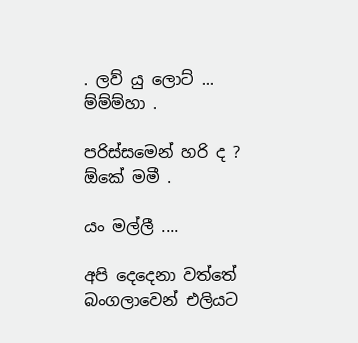. ලව් යු ලොට් ... ම්ම්ම්හා .

පරිස්සමෙන් හරි ද ? ඕකේ මමී .

යං මල්ලී ....

අපි දෙදෙනා වත්තේ බංගලාවෙන් එලියට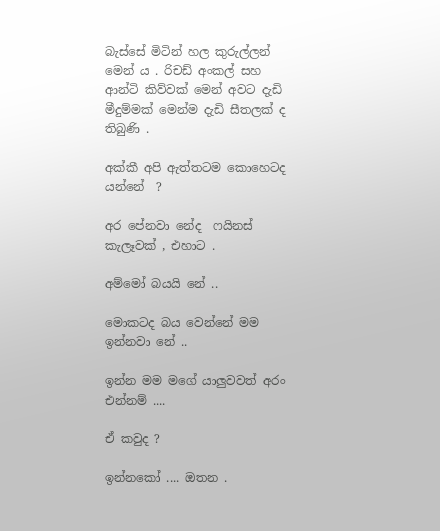බැස්සේ මිටින් හල කුරුල්ලන් මෙන් ය . රිචඩ් අංකල් සහ ආන්ටි කිව්වක් මෙන් අවට දැඩි මීදුම්මක් මෙන්ම දැඩි සීතලක් ද තිබුණි .

අක්කී අපි ඇත්තටම කොහෙටද යන්නේ  ?

අර පේනවා නේද  ෆයිනස් කැලෑවක් , එහාට .

අම්මෝ බයයි නේ ..

මොකටද බය වෙන්නේ මම ඉන්නවා නේ ..

ඉන්න මම මගේ යාලුවවත් අරං එන්නම් ....

ඒ කවුද ?

ඉන්නකෝ .... ඔතන .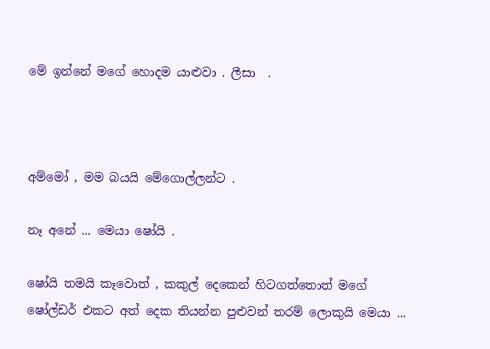මේ ඉන්නේ මගේ හොදම යාළුවා . ලීසා  .



අම්මෝ , මම බයයි මේගොල්ලන්ට .

නෑ අනේ ... මෙයා ෂෝයි .

ෂෝයි තමයි කෑවොත් , කකුල් දෙකෙන් හිටගත්තොත් මගේ ෂෝල්ඩර් එකට අත් දෙක තියන්න පුළුවන් තරම් ලොකුයි මෙයා ...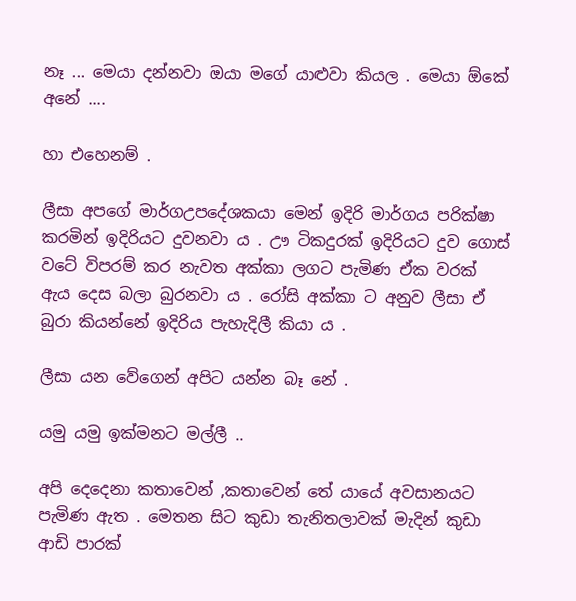නෑ ... මෙයා දන්නවා ඔයා මගේ යාළුවා කියල . මෙයා ඕකේ අනේ ....

හා එහෙනම් .

ලීසා අපගේ මාර්ගඋපදේශකයා මෙන් ඉදිරි මාර්ගය පරික්ෂා කරමින් ඉදිරියට දුවනවා ය . ඌ ටිකදුරක් ඉදිරියට දුව ගොස් වටේ විපරම් කර නැවත අක්කා ලගට පැමිණ ඒක වරක් ඇය දෙස බලා බුරනවා ය . රෝසි අක්කා ට අනුව ලීසා ඒ බුරා කියන්නේ ඉදිරිය පැහැදිලී කියා ය .

ලීසා යන වේගෙන් අපිට යන්න බෑ නේ .

යමු යමු ඉක්මනට මල්ලී ..

අපි දෙදෙනා කතාවෙන් ,කතාවෙන් තේ යායේ අවසානයට පැමිණ ඇත . මෙතන සිට කුඩා තැනිතලාවක් මැදින් කුඩා ආඩි පාරක්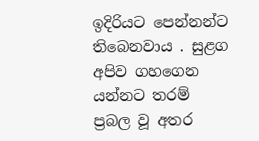ඉදිරියට පෙන්නන්ට තිබෙනවාය . සුළග අපිව ගහගෙන යන්නට තරම් ප්‍රබල වූ අතර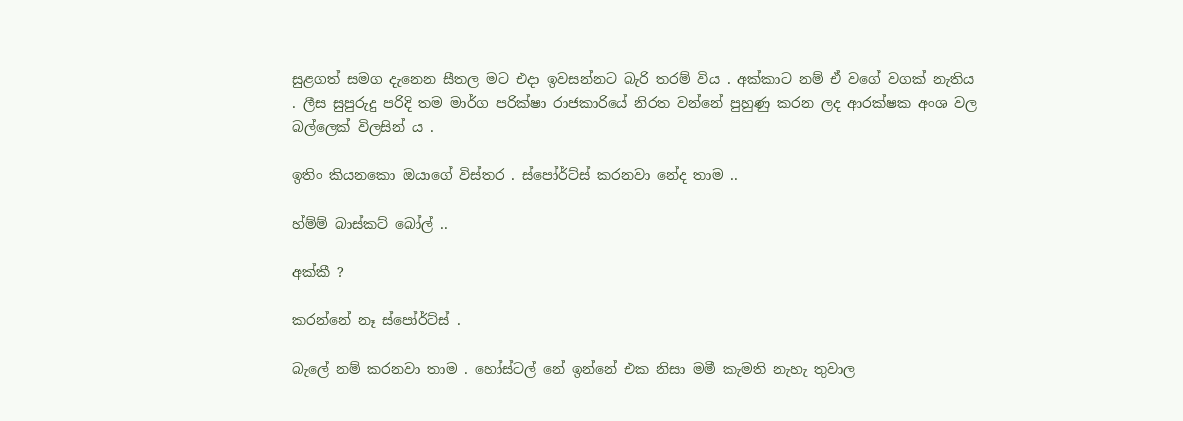සුළගත් සමග දැනෙන සීතල මට එදා ඉවසන්නට බැරි තරම් විය . අක්කාට නම් ඒ වගේ වගක් නැතිය . ලීස සුපුරුදු පරිදි තම මාර්ග පරික්ෂා රාජකාරියේ නිරත වන්නේ පුහුණු කරන ලද ආරක්ෂක අංශ වල බල්ලෙක් විලසින් ය .

ඉතිං කියනකො ඔයාගේ විස්තර . ස්පෝර්ට්ස් කරනවා නේද තාම ..

හ්ම්ම් බාස්කට් බෝල් ..

අක්කී ?

කරන්නේ නෑ ස්පෝර්ට්ස් .

බැලේ නම් කරනවා තාම . හෝස්ටල් නේ ඉන්නේ එක නිසා මමී කැමති නැහැ තුවාල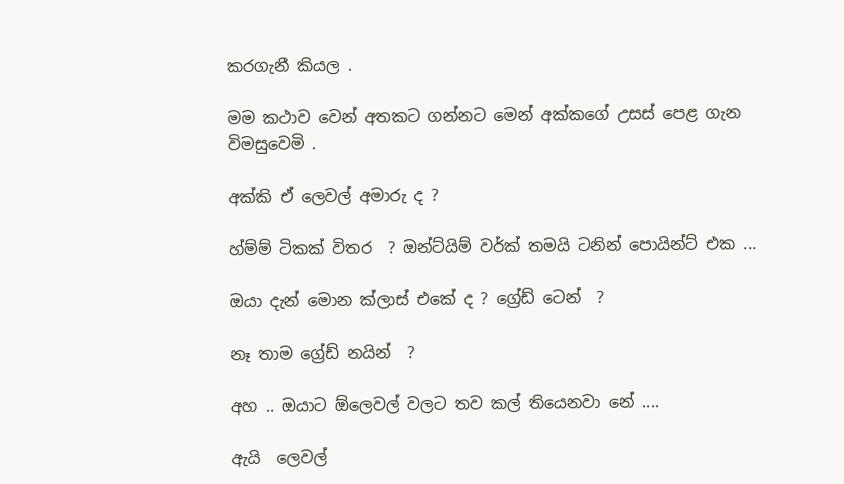කරගැනී කියල .

මම කථාව වෙන් අතකට ගන්නට මෙන් අක්කගේ උසස් පෙළ ගැන විමසුවෙමි .

අක්කි ඒ ලෙවල් අමාරු ද ?

හ්ම්ම් ටිකක් විතර  ? ඔන්ට්යිම් වර්ක් තමයි ටනින් පොයින්ට් එක ...

ඔයා දැන් මොන ක්ලාස් එකේ ද ? ග්‍රේඩ් ටෙන්  ?

නෑ තාම ග්‍රේඩ් නයින්  ?

අහ .. ඔයාට ඕලෙවල් වලට තව කල් තියෙනවා නේ ....

ඇයි  ලෙවල්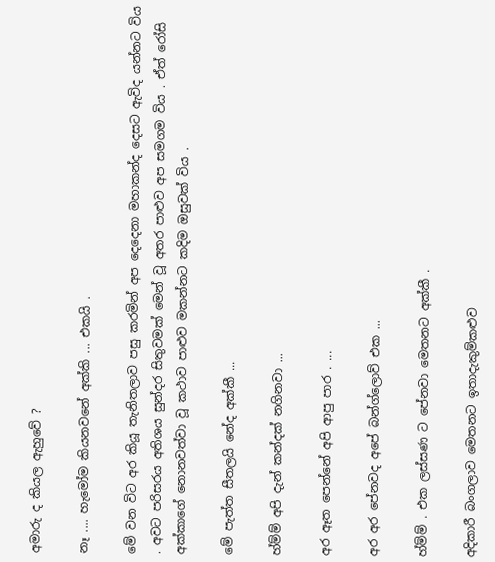අමාරු ද කියල ඇහුවේ ?

නෑ .... හැමෝම කියනවනේ අක්කි ... එකයි .

මේ වන විට අර කියූ තැනිතලාව පසු කරමින් අප දෙදෙනා මහාකන්ද දෙසට ඇවිද යන්නට විය . අවට පරිසරය අතිශය සුන්දර සිතුවමක් මෙන් වූ අතර පාළුව අප සමගම විය . ඒත් රෝසි අක්කාගේ නොනවත්වා වූ කථාව පාළුව මකන්නට කදිම ඔසුවක් විය .

මේ පැත්ත සීතලයි නේද අක්කී ...

හ්ම්ම් අපි දැන් කන්දක් නගිනවා ...

අර ඈත පෙන්නේ අපි ආපු පාර . ...

අර අර පේනවද අපේ බන්ග්ලොව් එක ...

හ්ම්ම් . එක ලස්සණ ට පේනවා මෙතනට අක්කී .

අදිකාරී බංගලාව මෙතනට ඉතාදැකුම්කළුව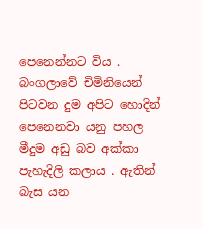පෙනෙන්නට විය . බංගලාවේ චිමිනියෙන් පිටවන දුම අපිට හොදින් පෙනෙනවා යනු පහල මීදුම අඩු බව අක්කා පැහැදිලි කලාය . ඇතින් බැස යන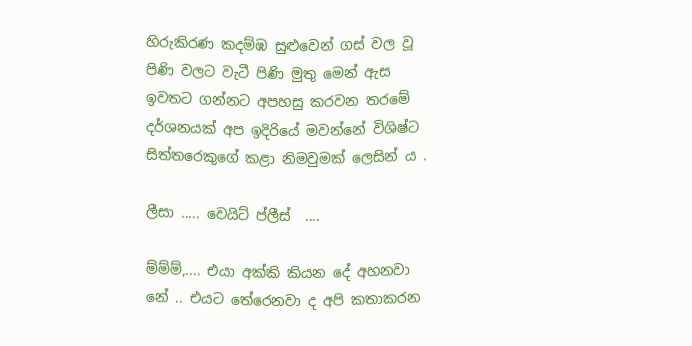හිරුකිරණ කදම්ඹ සුළුවෙන් ගස් වල වූ පිණි වලට වැටී පිණි මුතු මෙන් ඇස ඉවතට ගන්නට අපහසු කරවන තරමේ දර්ශනයක් අප ඉදිරියේ මවන්නේ විශිෂ්ට සිත්තරෙකුගේ කළා නිමවුමක් ලෙසින් ය .

ලීසා ..... වෙයිට් ප්ලීස්  ....

ම්ම්ම්,.... එයා අක්කි කියන දේ අහනවා නේ .. එයට තේරෙනවා ද අපි කතාකරන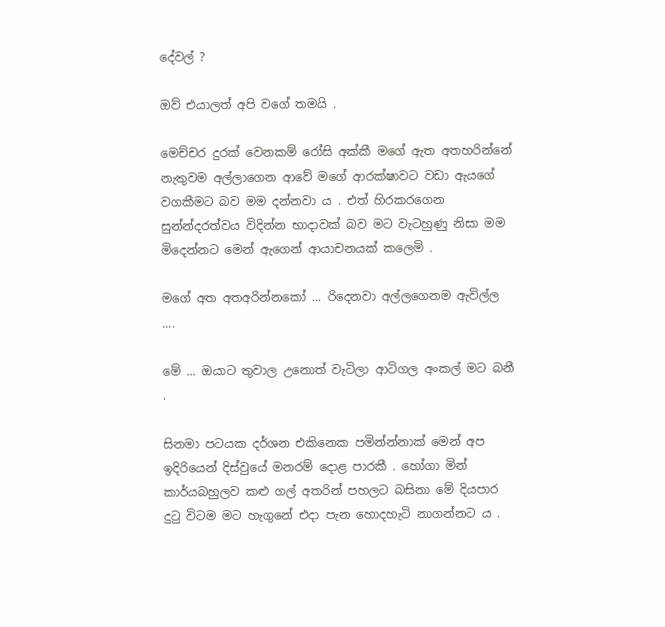දේවල් ?

ඔව් එයාලත් අපි වගේ තමයි .

මෙච්චර දුරක් වෙනකම් රෝසි අක්කී මගේ ඇත අතහරින්නේ නැතුවම අල්ලාගෙන ආවේ මගේ ආරක්ෂාවට වඩා ඇයගේ වගකීමට බව මම දන්නවා ය . එත් හිරකරගෙන සුන්න්දරත්වය විදින්න භාදාවක් බව මට වැටහුණු නිසා මම මිදෙන්නට මෙන් ඇගෙන් ආයාචනයක් කලෙමි .

මගේ අත අතඅරින්නකෝ ... රිදෙනවා අල්ලගෙනම ඇවිල්ල ....

මේ ... ඔයාට තුවාල උනොත් වැටිලා ආටිගල අංකල් මට බනී .

සිනමා පටයක දර්ශන එකිනෙක පමින්න්නාක් මෙන් අප ඉදිරියෙන් දිස්වුයේ මනරම් දොළ පාරකී . හෝගා මින් කාර්යබහුලව කළු ගල් අතරින් පහලට බසිනා මේ දියපාර දුටු විටම මට හැගුනේ එදා පැන හොදහැටි නාගන්නට ය .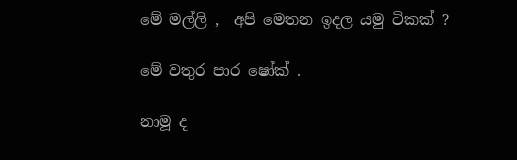මේ මල්ලි ,  අපි මෙතන ඉදල යමු ටිකක් ?

මේ වතුර පාර ෂෝක් .

නාමූ ද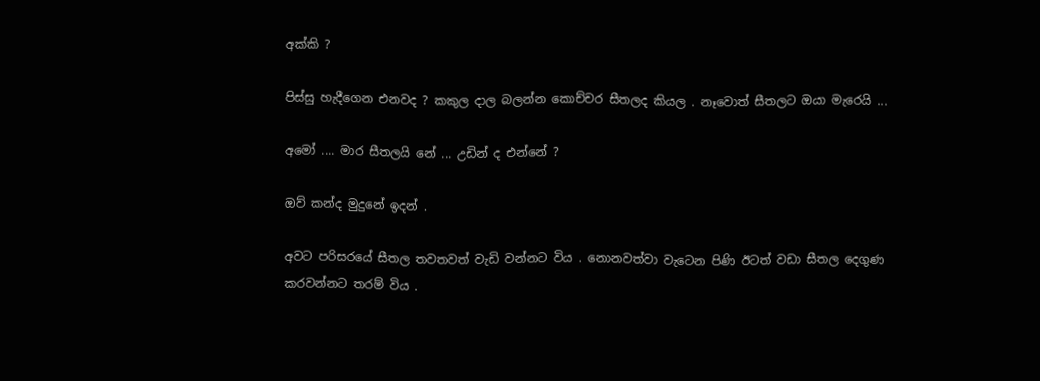අක්කි ?

පිස්සු හැදීගෙන එනවද ? කකුල දාල බලන්න කොච්චර සීතලද කියල . නෑවොත් සීතලට ඔයා මැරෙයි ...

අමෝ .... මාර සීතලයි නේ ... උඩින් ද එන්නේ ?

ඔව් කන්ද මුදුනේ ඉදන් .

අවට පරිසරයේ සීතල තවතවත් වැඩි වන්නට විය . නොනවත්වා වැටෙන පිණි ඊටත් වඩා සීතල දෙගුණ කරවන්නට තරම් විය .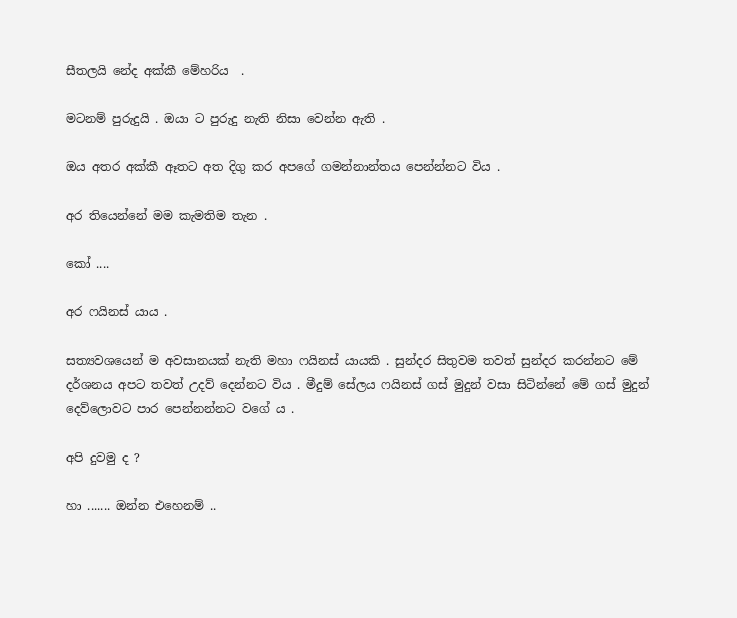සීතලයි නේද අක්කී මේහරිය  .

මටනම් පුරුදුයි . ඔයා ට පුරුදු නැති නිසා වෙන්න ඇති .

ඔය අතර අක්කී ඈතට අත දිගු කර අපගේ ගමන්නාන්තය පෙන්න්නට විය .

අර තියෙන්නේ මම කැමතිම තැන .

කෝ ....

අර ෆයිනස් යාය .

සත්‍යවශයෙන් ම අවසානයක් නැති මහා ෆයිනස් යායකි . සුන්දර සිතුවම තවත් සුන්දර කරන්නට මේ දර්ශනය අපට තවත් උදව් දෙන්නට විය . මීදුම් සේලය ෆයිනස් ගස් මුදුන් වසා සිටින්නේ මේ ගස් මුදුන් දෙව්ලොවට පාර පෙන්නන්නට වගේ ය .

අපි දුවමු ද ?

හා ....... ඔන්න එහෙනම් ..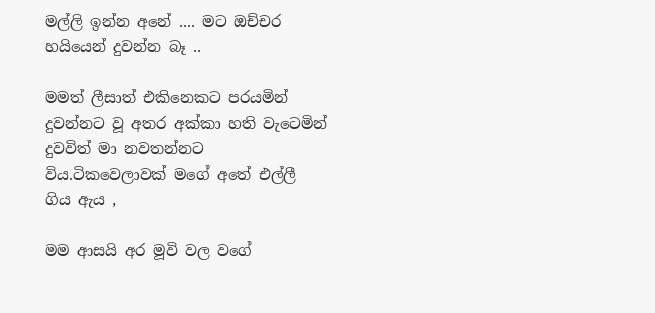මල්ලි ඉන්න අනේ .... මට ඔච්චර හයියෙන් දුවන්න බෑ ..

මමත් ලීසාත් එකිනෙකට පරයමින් දුවන්නට වූ අතර අක්කා හති වැටෙමින් දුවවිත් මා නවතන්නට විය.ටිකවෙලාවක් මගේ අතේ එල්ලී ගිය ඇය ,

මම ආසයි අර මූවි වල වගේ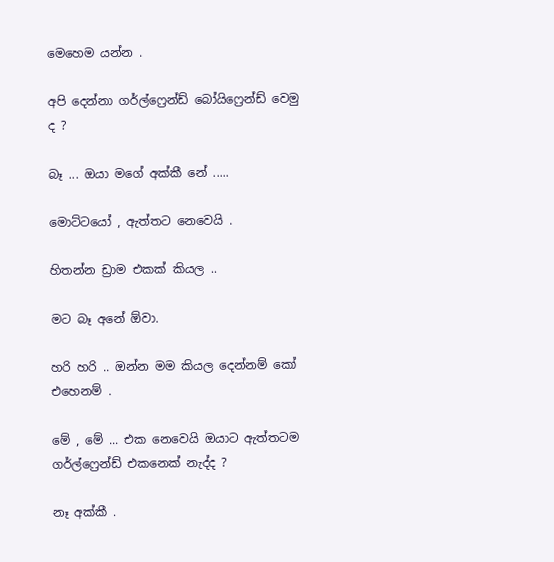මෙහෙම යන්න .

අපි දෙන්නා ගර්ල්ෆ්‍රෙන්ඩ් බෝයිෆ්‍රෙන්ඩ් වෙමු ද ?

බෑ ... ඔයා මගේ අක්කී නේ .....

මොට්ටයෝ , ඇත්තට නෙවෙයි .

හිතන්න ඩ්‍රාම එකක් කියල ..

මට බෑ අනේ ඕවා.

හරි හරි .. ඔන්න මම කියල දෙන්නම් කෝ  එහෙනම් .

මේ , මේ ... එක නෙවෙයි ඔයාට ඇත්තටම ගර්ල්ෆ්‍රෙන්ඩ් එකනෙක් නැද්ද ?

නෑ අක්කී .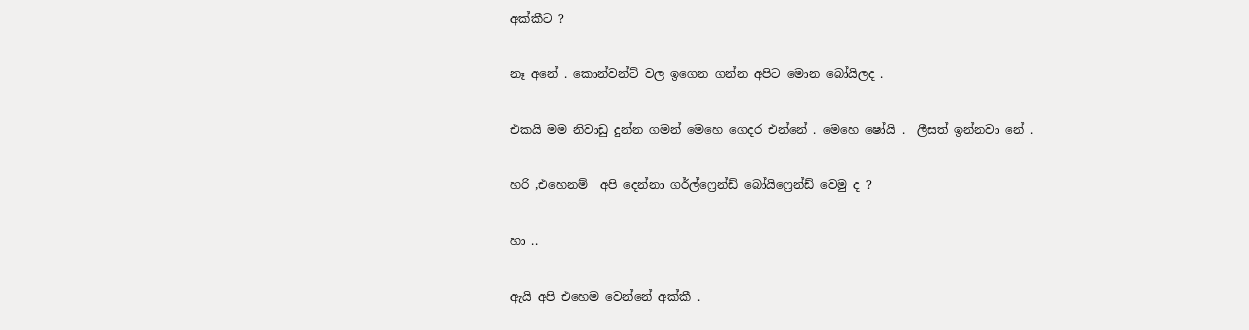අක්කීට ?

නෑ අනේ . කොන්වන්ට් වල ඉගෙන ගන්න අපිට මොන බෝයිලද .

එකයි මම නිවාඩු දුන්න ගමන් මෙහෙ ගෙදර එන්නේ . මෙහෙ ෂෝයි .  ලීසත් ඉන්නවා නේ .

හරි ,එහෙනම්  අපි දෙන්නා ගර්ල්ෆ්‍රෙන්ඩ් බෝයිෆ්‍රෙන්ඩ් වෙමු ද ?

හා ..

ඇයි අපි එහෙම වෙන්නේ අක්කී .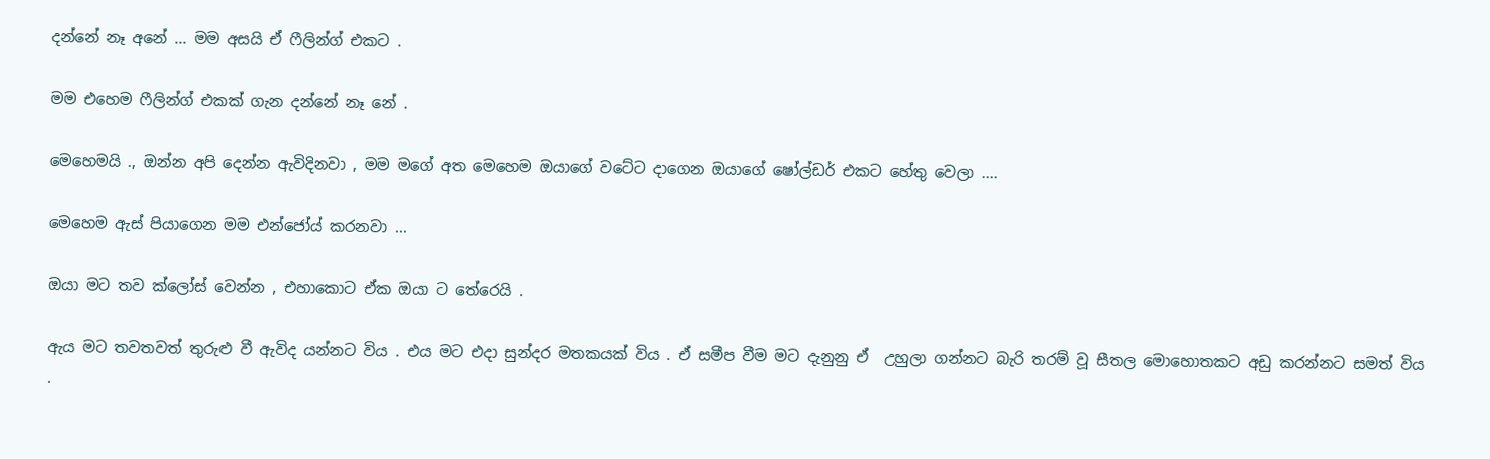දන්නේ නෑ අනේ ... මම අසයි ඒ ෆීලින්ග් එකට .

මම එහෙම ෆීලින්ග් එකක් ගැන දන්නේ නෑ නේ .

මෙහෙමයි ., ඔන්න අපි දෙන්න ඇවිදිනවා , මම මගේ අත මෙහෙම ඔයාගේ වටේට දාගෙන ඔයාගේ ෂෝල්ඩර් එකට හේතු වෙලා ....

මෙහෙම ඇස් පියාගෙන මම එන්ජෝය් කරනවා ...

ඔයා මට තව ක්ලෝස් වෙන්න , එහාකොට ඒක ඔයා ට තේරෙයි .

ඇය මට තවතවත් තුරුළු වී ඇවිද යන්නට විය . එය මට එදා සුන්දර මතකයක් විය . ඒ සමීප වීම මට දැනුනු ඒ  උහුලා ගන්නට බැරි තරම් වූ සීතල මොහොතකට අඩු කරන්නට සමත් විය .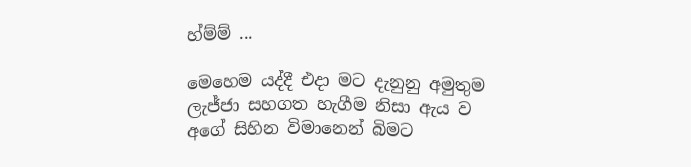හ්ම්ම් ...

මෙහෙම යද්දී එදා මට දැනුනු අමුතුම ලැජ්ජා සහගත හැගීම නිසා ඇය ව අගේ සිහින විමානෙන් බිමට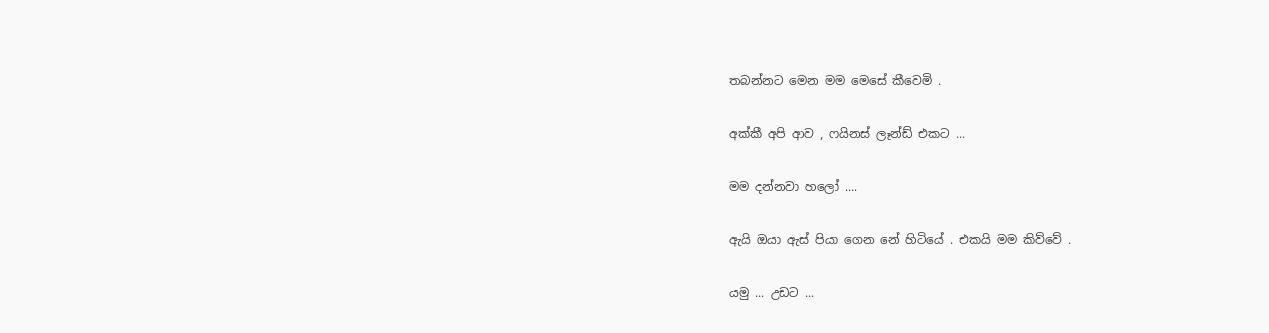තබන්නට මෙන මම මෙසේ කීවෙමි .

අක්කී අපි ආව , ෆයිනස් ලෑන්ඩ් එකට ...

මම දන්නවා හලෝ ....

ඇයි ඔයා ඇස් පියා ගෙන නේ හිටියේ . එකයි මම කිව්වේ .

යමු ... උඩට ...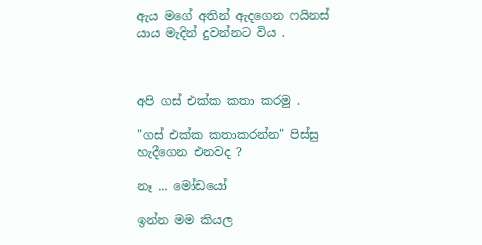ඇය මගේ අතින් ඇදගෙන ෆයිනස් යාය මැදින් දුවන්නට විය .



අපි ගස් එක්ක කතා කරමු .

"ගස් එක්ක කතාකරන්න" පිස්සු හැදීගෙන එනවද ?

නෑ ... මෝඩයෝ

ඉන්න මම කියල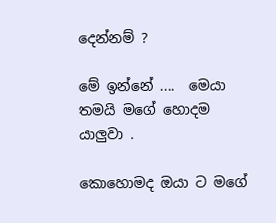දෙන්නම් ?

මේ ඉන්නේ ....  මෙයා තමයි මගේ හොදම යාලුවා .

කොහොමද ඔයා ට මගේ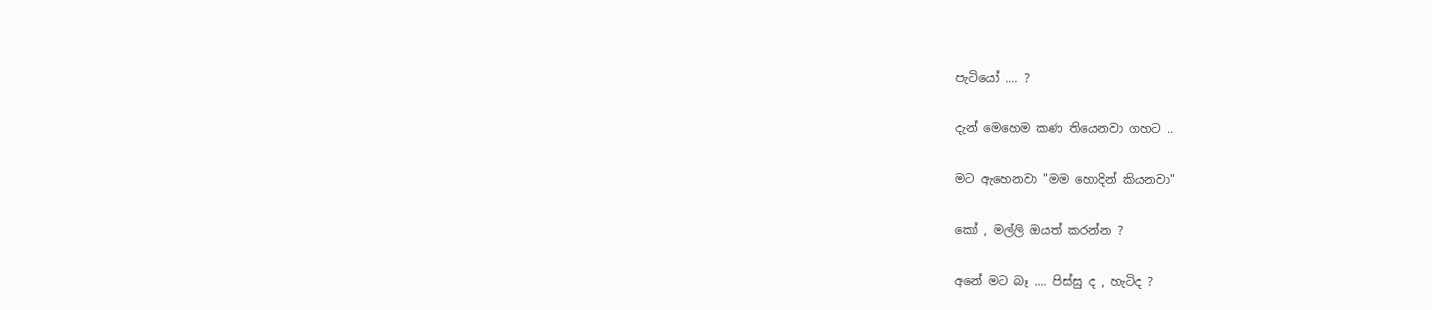පැටියෝ .... ?

දැන් මෙහෙම කණ තියෙනවා ගහට ..

මට ඇහෙනවා "මම හොදින් කියනවා"

කෝ , මල්ලි ඔයත් කරන්න ?

අනේ මට බෑ .... පිස්සු ද , හැටිද ?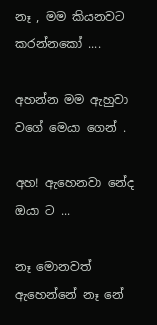නෑ , මම කියනවට කරන්නකෝ ....

අහන්න මම ඇහුවා වගේ මෙයා ගෙන් .

අහ! ඇහෙනවා නේද ඔයා ට ...

නෑ මොනවත් ඇහෙන්නේ නෑ නේ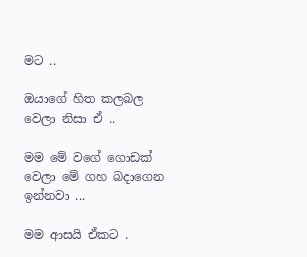මට ..

ඔයාගේ හිත කලබල වෙලා නිසා ඒ ..

මම මේ වගේ ගොඩක් වෙලා මේ ගහ බදාගෙන ඉන්නවා ...

මම ආසයි ඒකට .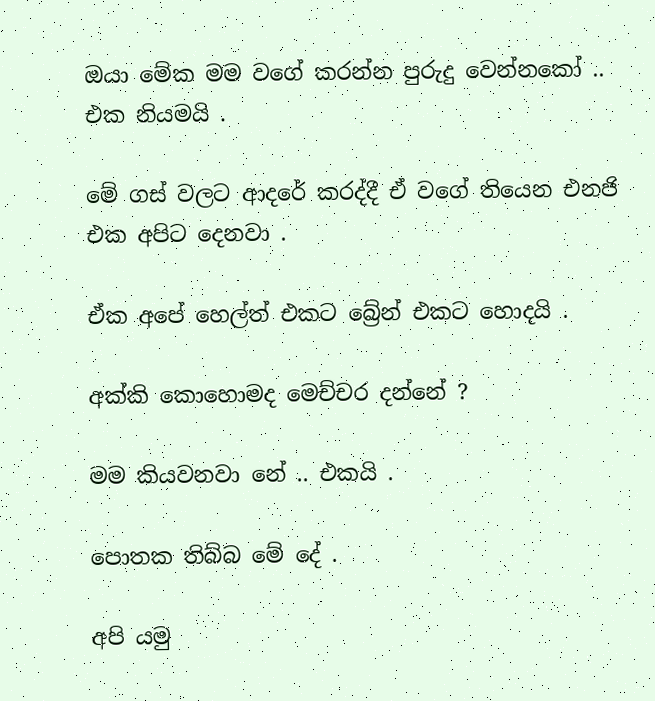ඔයා මේක මම වගේ කරන්න පුරුදු වෙන්නකෝ .. එක නියමයි .

මේ ගස් වලට ආදරේ කරද්දී ඒ වගේ තියෙන එනජි එක අපිට දෙනවා .

ඒක අපේ හෙල්ත් එකට බ්‍රේන් එකට හොදයි .

අක්කි කොහොමද මෙච්චර දන්නේ ?

මම කියවනවා නේ .. එකයි .

පොතක තිබ්බ මේ දේ .

අපි යමු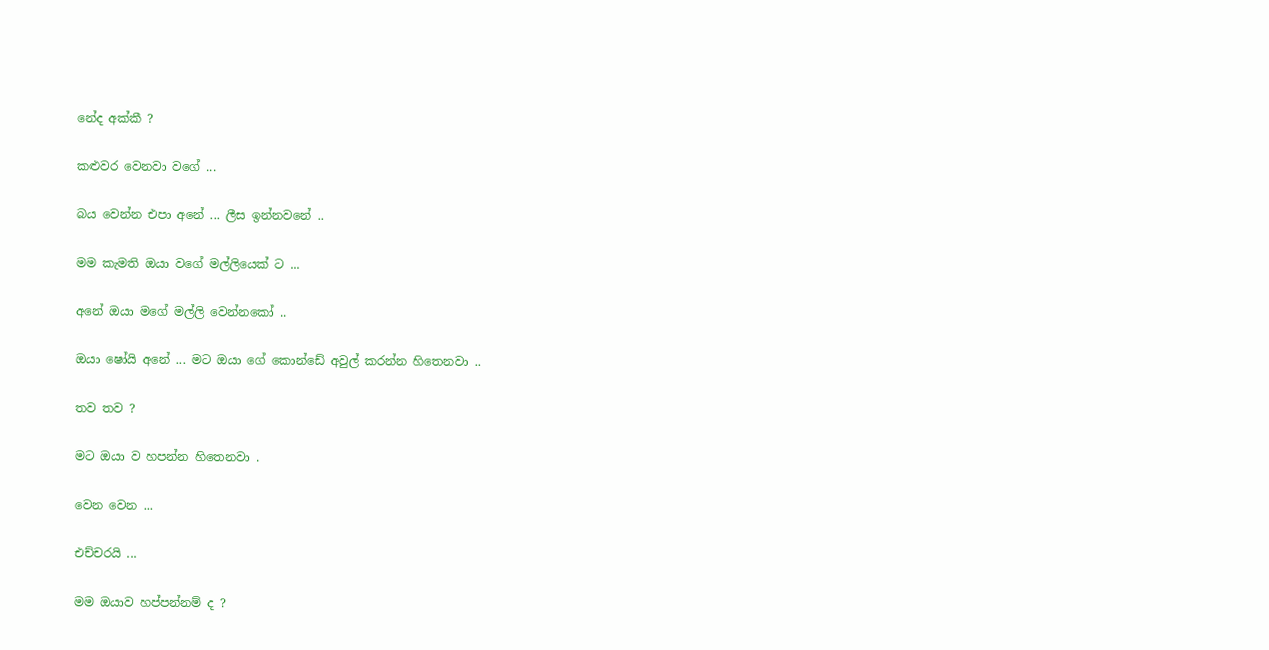නේද අක්කී ?

කළුවර වෙනවා වගේ ...

බය වෙන්න එපා අනේ ... ලීස ඉන්නවනේ ..

මම කැමති ඔයා වගේ මල්ලියෙක් ට ...

අනේ ඔයා මගේ මල්ලි වෙන්නකෝ ..

ඔයා ෂෝයි අනේ ... මට ඔයා ගේ කොන්ඩේ අවුල් කරන්න හිතෙනවා ..

තව තව ?

මට ඔයා ව හපන්න හිතෙනවා .

වෙන වෙන ...

එච්චරයි ...

මම ඔයාව හප්පන්නම් ද ?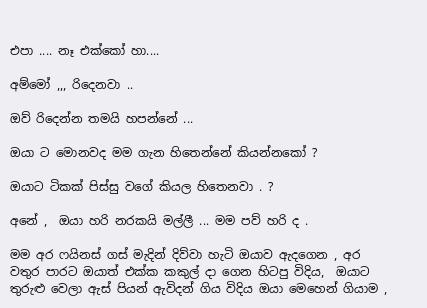එපා .... නෑ එක්කෝ හා....

අම්මෝ ,,, රිදෙනවා ..

ඔව් රිදෙන්න තමයි හපන්නේ ...

ඔයා ට මොනවද මම ගැන හිතෙන්නේ කියන්නකෝ ?

ඔයාට ටිකක් පිස්සු වගේ කියල හිතෙනවා . ?

අනේ ,  ඔයා හරි නරකයි මල්ලී ... මම පව් හරි ද .

මම අර ෆයිනස් ගස් මැදින් දිව්වා හැටි ඔයාව ඇදගෙන , අර වතුර පාරට ඔයාත් එක්ක කකුල් දා ගෙන හිටපු විදිය,  ඔයාට තුරුළු වෙලා ඇස්‌ පියන් ඇවිදන් ගිය විදිය ඔයා මෙහෙන් ගියාම ,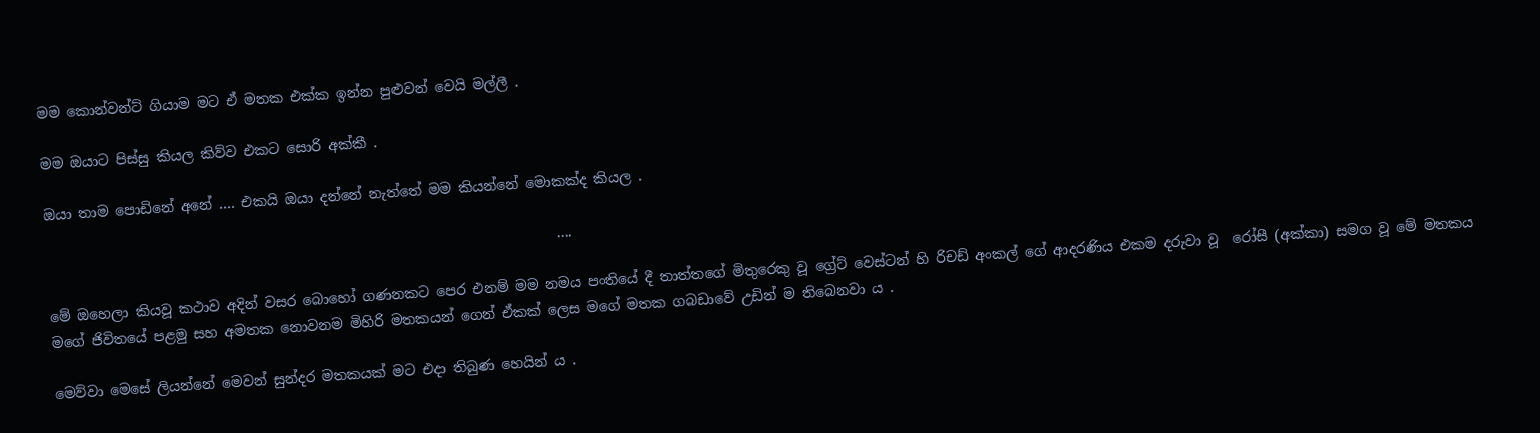මම කොන්වන්ට් ගියාම මට ඒ මතක එක්ක ඉන්න පුළුවන් වෙයි මල්ලී .

මම ඔයාට පිස්සු කියල කිව්ව එකට සොරි අක්කී .

ඔයා තාම පොඩිනේ අනේ .... එකයි ඔයා දන්නේ නැත්තේ මම කියන්නේ මොකක්ද කියල .

                                                                         ....

මේ ඔහෙලා කියවූ කථාව අදින් වසර බොහෝ ගණනකට පෙර එනම් මම නමය පංතියේ දී තාත්තගේ මිතුරෙකු වූ ග්‍රේට් වෙස්ටන් හි රිචඩ් අංකල් ගේ ආදරණිය එකම දරුවා වූ  රෝසී (අක්කා) සමග වූ මේ මතකය මගේ ජිවිතයේ පළමු සහ අමතක නොවනම මිහිරි මතකයන් ගෙන් ඒකක් ලෙස මගේ මතක ගබඩාවේ උඩින් ම තිබෙනවා ය .

මෙව්වා මෙසේ ලියන්නේ මෙවන් සුන්දර මතකයක් මට එදා තිබුණ හෙයින් ය .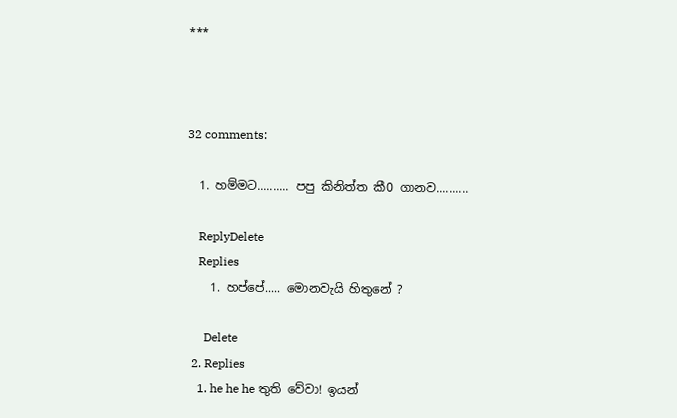***



32 comments:

  1. හම්මට.......... පපු කිනිත්ත කී0 ගානව..........

    ReplyDelete
    Replies
    1. හප්පේ..... මොනවැයි හිතුනේ ?

      Delete
  2. Replies
    1. he he he තුති වේවා! ඉයන්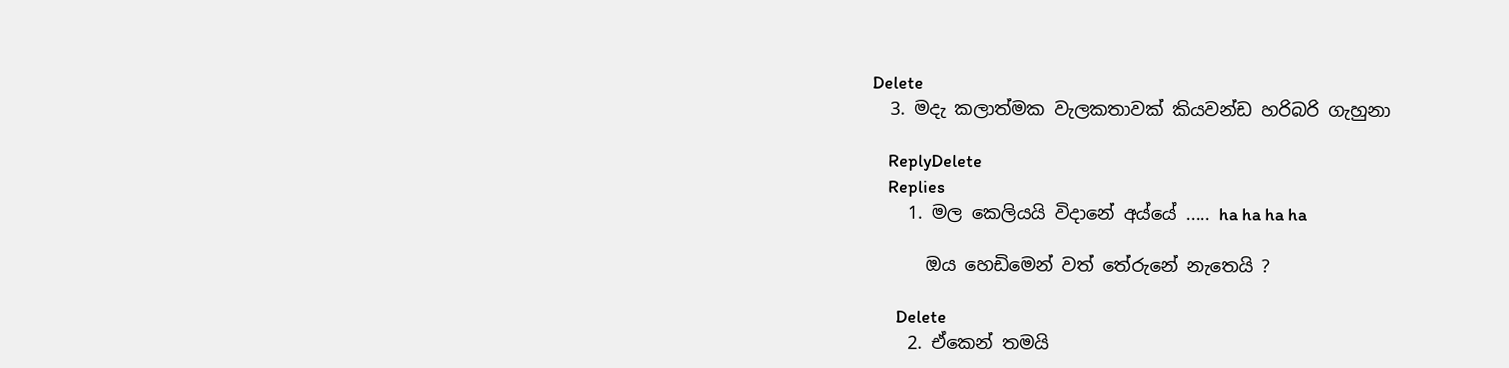Delete
  3. මදැ කලාත්මක වැලකතාවක් කියවන්ඩ හරිබරි ගැහුනා

    ReplyDelete
    Replies
    1. මල කෙලියයි විදානේ අය්යේ ..... ha ha ha ha

      ඔය හෙඩිමෙන් වත් තේරුනේ නැතෙයි ?

      Delete
    2. ඒකෙන් තමයි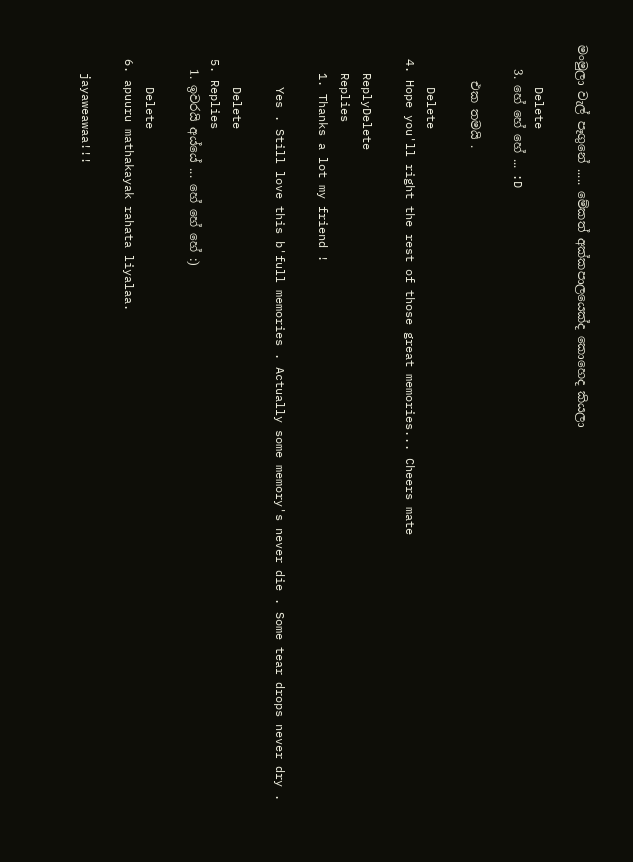මංමුලා වැල් පෑගුනේ ..... මේකත් අක්කපාලයෙක්ද කොහෙද කියලා

      Delete
    3. හේ හේ හේ ... :D

      එක තමයි .

      Delete
  4. Hope you'll right the rest of those great memories... Cheers mate

    ReplyDelete
    Replies
    1. Thanks a lot my friend !

      Yes . Still love this b'full memories . Actually some memory's never die . Some tear drops never dry .

      Delete
  5. Replies
    1. ඉවරයි අය්යේ ... හේ හේ හේ :)

      Delete
  6. apuuru mathakayak rahata liyalaa.

    jayaweawaa!!!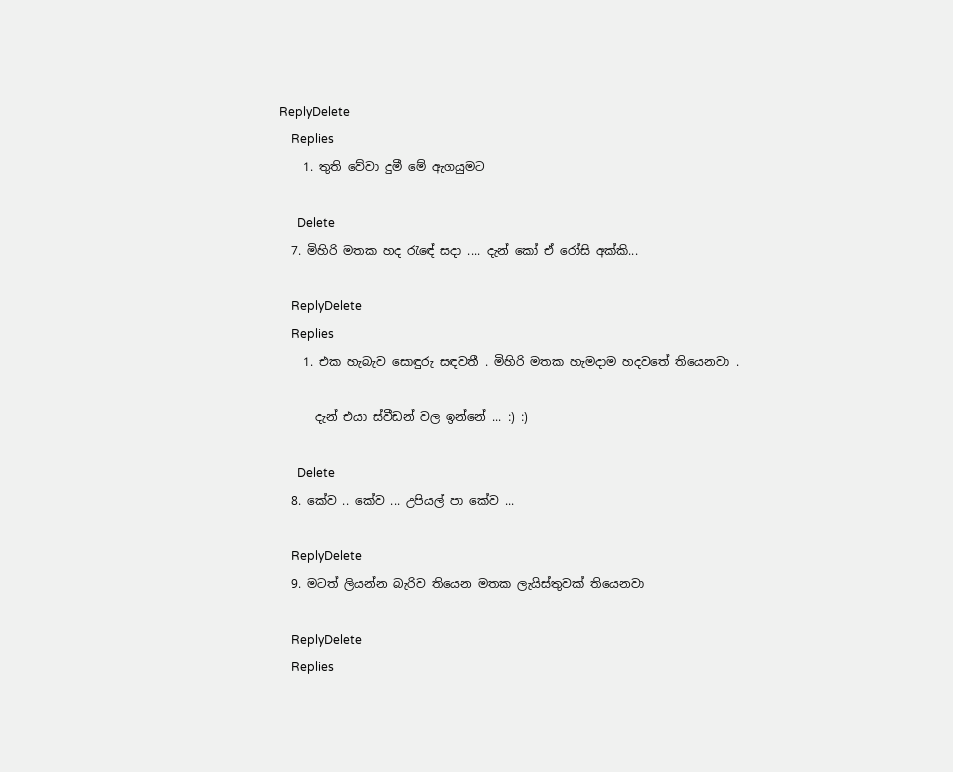ReplyDelete
    Replies
    1. තුති වේවා දුමී මේ ඇගයුමට

      Delete
  7. මිහිරි මතක හද රැඳේ සදා .... දැන් කෝ ඒ රෝසි අක්කි...

    ReplyDelete
    Replies
    1. එක හැබැව සොඳුරු සඳවතී . මිහිරි මතක හැමදාම හදවතේ තියෙනවා .

      දැන් එයා ස්වීඩන් වල ඉන්නේ ... :) :)

      Delete
  8. කේව .. කේව ... උපියල් පා කේව ...

    ReplyDelete
  9. මටත් ලියන්න බැරිව තියෙන මතක ලැයිස්තුවක් තියෙනවා

    ReplyDelete
    Replies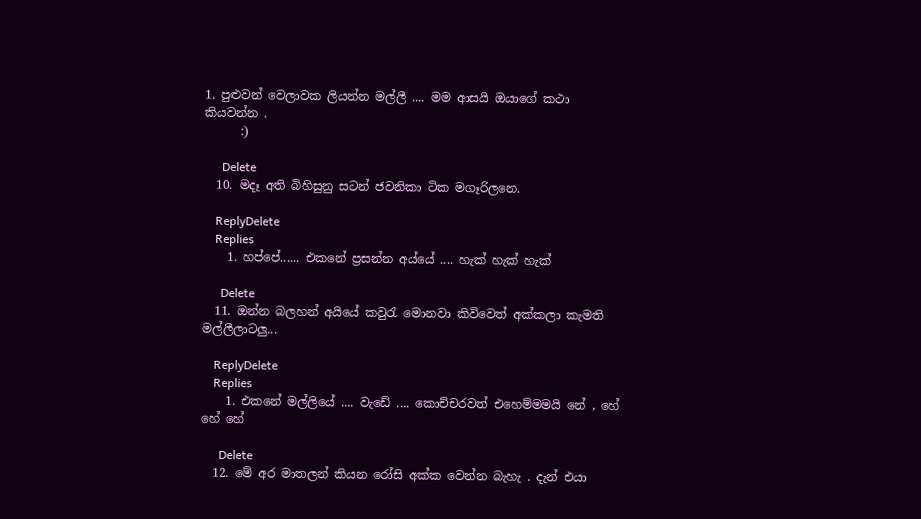1. පුළුවන් වෙලාවක ලියන්න මල්ලී .... මම ආසයි ඔයාගේ කථා කියවන්න .
      :)

      Delete
  10. මදෑ අති බිහිසුනු සටන් ජවනිකා ටික මගෑරිලනෙ.

    ReplyDelete
    Replies
    1. හප්පේ...... එකනේ ප්‍රසන්න අය්යේ .... හැක් හැක් හැක්

      Delete
  11. ඔන්න බලහන් අයියේ කවුරැ මොනවා කිවිවෙත් අක්කලා කැමති මල්ලීලාටලු...

    ReplyDelete
    Replies
    1. එකනේ මල්ලියේ .... වැඩේ .... කොච්චරවත් එහෙම්මමයි නේ , හේ හේ හේ

      Delete
  12. මේ අර මාතලන් කියන රෝසි අක්ක වෙන්න බැහැ . දැන් එයා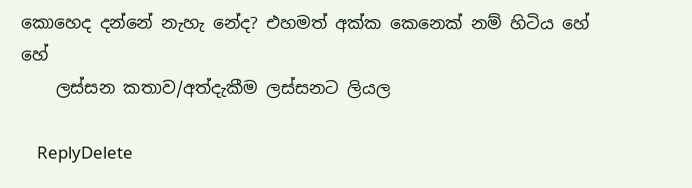කොහෙද දන්නේ නැහැ නේද? එහමත් අක්ක කෙනෙක් නම් හිටිය හේ හේ
    ලස්සන කතාව/අත්දැකීම ලස්සනට ලියල

    ReplyDelete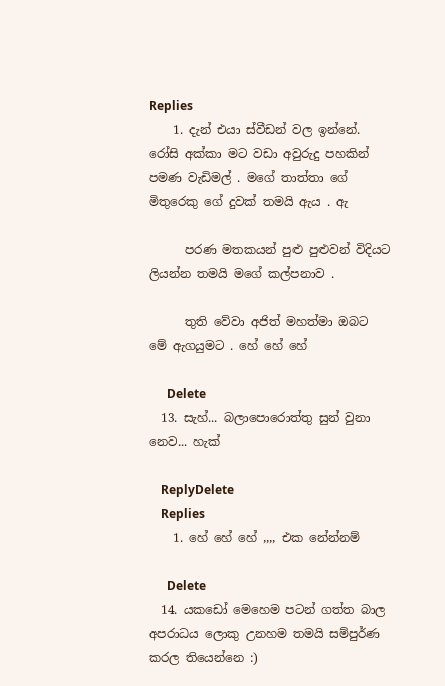Replies
    1. දැන් එයා ස්වීඩන් වල ඉන්නේ. රෝසි අක්කා මට වඩා අවුරුදු පහකින් පමණ වැඩිමල් . මගේ තාත්තා ගේ මිතුරෙකු ගේ දුවක් තමයි ඇය . ඇ

      පරණ මතකයන් පුළු පුළුවන් විදියට ලියන්න තමයි මගේ කල්පනාව .

      තුති වේවා අජිත් මහත්මා ඔබට මේ ඇගයුමට . හේ හේ හේ

      Delete
  13. සැහ්... බලාපොරොත්තු සුන් වුනා නෙව... හැක්

    ReplyDelete
    Replies
    1. හේ හේ හේ ,,,, එක නේන්නම්

      Delete
  14. යකඩෝ මෙහෙම පටන් ගත්ත බාල අපරාධය ලොකු උනහම තමයි සම්පුර්ණ කරල තියෙන්නෙ :)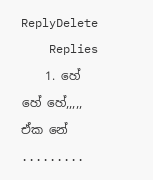ReplyDelete
    Replies
    1. හේ හේ හේ,,,,, ඒක නේ .........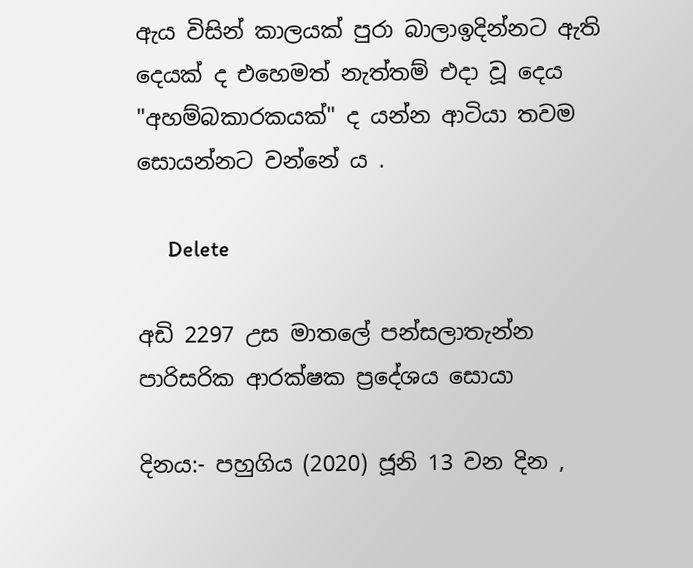ඇය විසින් කාලයක් පුරා බාලාඉදින්නට ඇති දෙයක් ද එහෙමත් නැත්තම් එදා වූ දෙය "අහම්බකාරකයක්" ද යන්න ආටියා තවම සොයන්නට වන්නේ ය .

      Delete

අඩි 2297 උස මාතලේ පන්සලාතැන්න පාරිසරික ආරක්ෂක ප්‍රදේශය සොයා

දිනය:- පහුගිය (2020) ජූනි 13 වන දින ,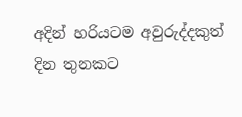අදින් හරියටම අවුරුද්දකුත් දින තුනකට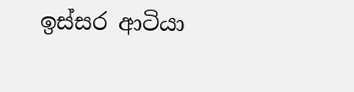ඉස්සර ආටියා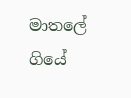මාතලේ ගියේ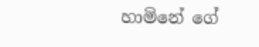හාමිනේ ගේ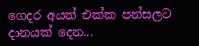ගෙදර අයත් එක්ක පන්සලට දානයක් දෙන...